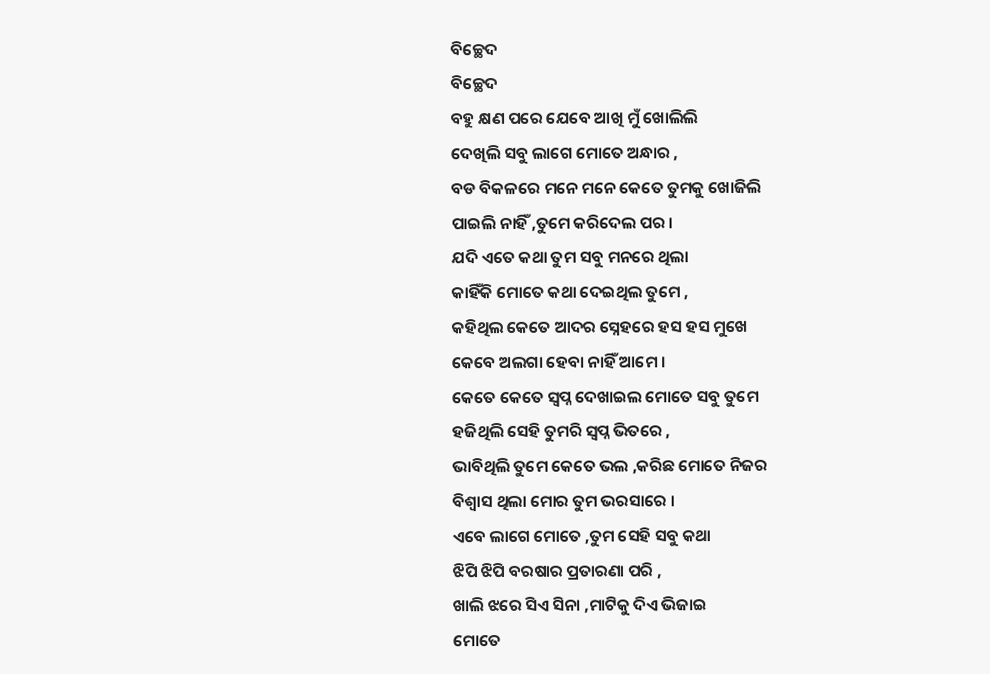ବିଚ୍ଛେଦ
ବିଚ୍ଛେଦ
ବହୁ କ୍ଷଣ ପରେ ଯେବେ ଆଖି ମୁଁ ଖୋଲିଲି
ଦେଖିଲି ସବୁ ଲାଗେ ମୋତେ ଅନ୍ଧାର ,
ବଡ ବିକଳରେ ମନେ ମନେ କେତେ ତୁମକୁ ଖୋଜିଲି
ପାଇଲି ନାହିଁ ,ତୁମେ କରିଦେଲ ପର ।
ଯଦି ଏତେ କଥା ତୁମ ସବୁ ମନରେ ଥିଲା
କାହିଁକି ମୋତେ କଥା ଦେଇଥିଲ ତୁମେ ,
କହିଥିଲ କେତେ ଆଦର ସ୍ନେହରେ ହସ ହସ ମୁଖେ
କେବେ ଅଲଗା ହେବା ନାହିଁ ଆମେ ।
କେତେ କେତେ ସ୍ବପ୍ନ ଦେଖାଇଲ ମୋତେ ସବୁ ତୁମେ
ହଜିଥିଲି ସେହି ତୁମରି ସ୍ବପ୍ନ ଭିତରେ ,
ଭାବିଥିଲି ତୁମେ କେତେ ଭଲ ,କରିଛ ମୋତେ ନିଜର
ବିଶ୍ୱାସ ଥିଲା ମୋର ତୁମ ଭରସାରେ ।
ଏବେ ଲାଗେ ମୋତେ ,ତୁମ ସେହି ସବୁ କଥା
ଝିପି ଝିପି ବରଷାର ପ୍ରତାରଣା ପରି ,
ଖାଲି ଝରେ ସିଏ ସିନା ,ମାଟିକୁ ଦିଏ ଭିଜାଇ
ମୋତେ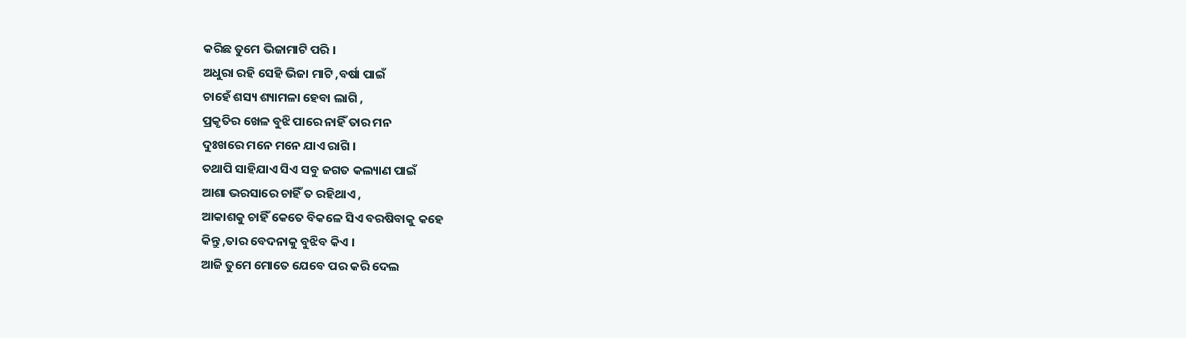କରିଛ ତୁମେ ଭିଜାମାଟି ପରି ।
ଅଧୁରା ରହି ସେହି ଭିଜା ମାଟି ,ବର୍ଷା ପାଇଁ
ଚାହେଁ ଶସ୍ୟ ଶ୍ୟାମଳା ହେବା ଲାଗି ,
ପ୍ରକୃତିର ଖେଳ ବୁଝି ପାରେ ନାହିଁ ତାର ମନ
ଦୁଃଖରେ ମନେ ମନେ ଯାଏ ରାଗି ।
ତଥାପି ସାହିଯାଏ ସିଏ ସବୁ ଜଗତ କଲ୍ୟାଣ ପାଇଁ
ଆଶା ଭରସାରେ ଚାହିଁ ତ ରହିଥାଏ ,
ଆକାଶକୁ ଚାହିଁ କେତେ ବିକଳେ ସିଏ ବରଷିବାକୁ କହେ
କିନ୍ତୁ ,ତାର ବେଦନାକୁ ବୁଝିବ କିଏ ।
ଆଜି ତୁମେ ମୋତେ ଯେବେ ପର କରି ଦେଲ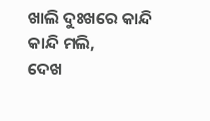ଖାଲି ଦୁଃଖରେ କାନ୍ଦି କାନ୍ଦି ମଲି,
ଦେଖ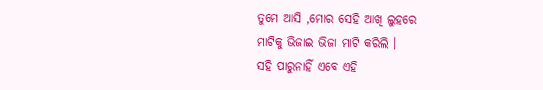ତୁମେ ଆସି ,ମୋର ସେହି ଆଖି ଲୁହରେ
ମାଟିକୁ ଭିଜାଇ ଭିଜା ମାଟି କରିଲି ।
ସହି ପାରୁନାହିଁ ଏବେ ଏହି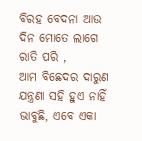ବିରହ ବେଦନା ଆଉ
ଦିନ ମୋତେ ଲାଗେ ରାତି ପରି ,
ଆମ ବିଛେଦର ଦାରୁଣ ଯନ୍ତ୍ରଣା ସହି ହୁଏ ନାହିଁ
ଭାବୁଛି, ଏବେ ଏକା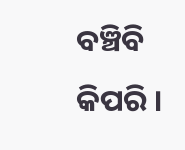ବଞ୍ଚିବି କିପରି ।